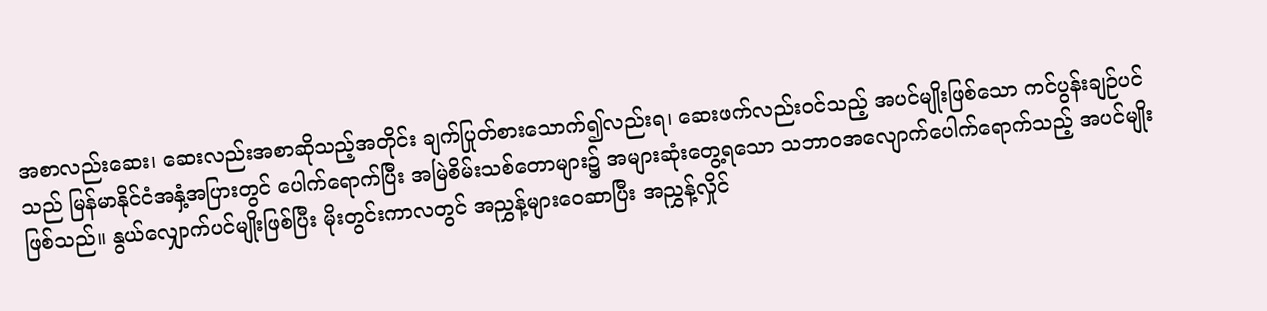အစာလည်းဆေး၊ ဆေးလည်းအစာဆိုသည့်အတိုင်း ချက်ပြုတ်စားသောက်၍လည်းရ၊ ဆေးဖက်လည်းဝင်သည့် အပင်မျိုးဖြစ်သော ကင်ပွန်းချဉ်ပင်သည် မြန်မာနိုင်ငံအနှံ့အပြားတွင် ပေါက်ရောက်ပြီး အမြဲစိမ်းသစ်တောများ၌ အများဆုံးတွေ့ရသော သဘာဝအလျောက်ပေါက်ရောက်သည့် အပင်မျိုးဖြစ်သည်။ နွယ်လျှောက်ပင်မျိုးဖြစ်ပြီး မိုးတွင်းကာလတွင် အညွှန့်များဝေဆာပြီး အညွှန့်လှိုင်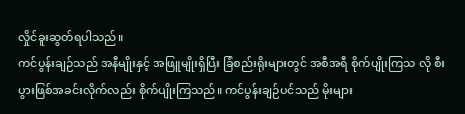လှိုင်ခူးဆွတ်ရပါသည်။
ကင်ပွန်းချဉ်သည် အနီမျိုးနှင့် အဖြူမျိုးရှိပြီး ခြံစည်းရိုးများတွင် အစီအရီ စိုက်ပျိုးကြသ လို စီးပွားဖြစ်အခင်းလိုက်လည်း စိုက်ပျိုးကြသည်။ ကင်ပွန်းချဉ်ပင်သည် မိုးများ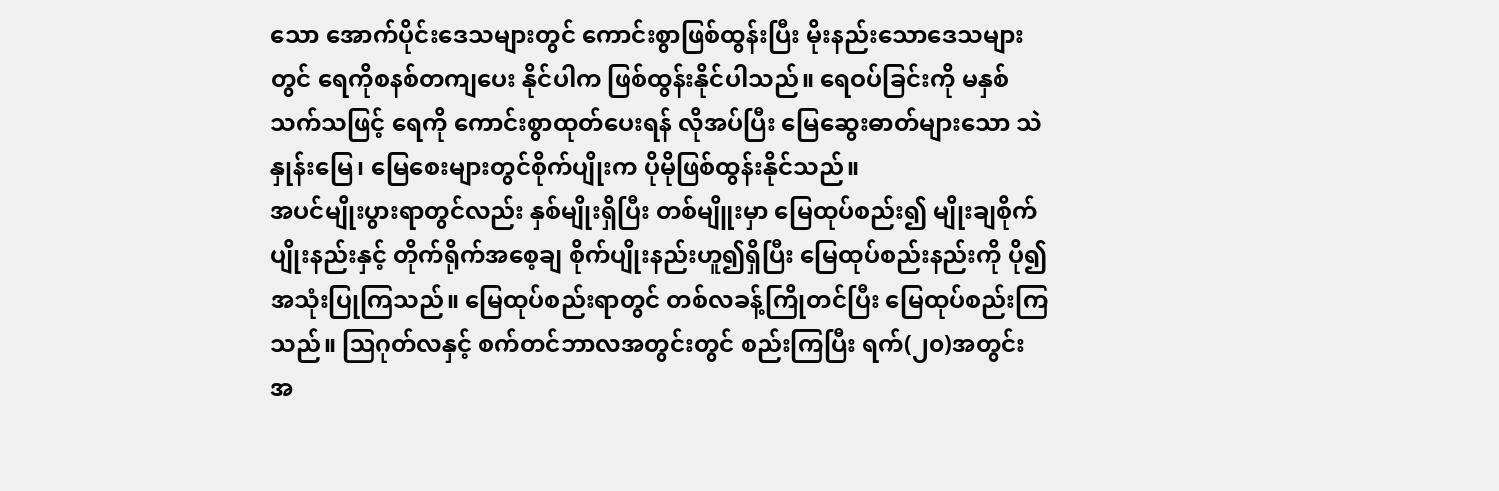သော အောက်ပိုင်းဒေသများတွင် ကောင်းစွာဖြစ်ထွန်းပြီး မိုးနည်းသောဒေသများတွင် ရေကိုစနစ်တကျပေး နိုင်ပါက ဖြစ်ထွန်းနိုင်ပါသည်။ ရေဝပ်ခြင်းကို မနှစ်သက်သဖြင့် ရေကို ကောင်းစွာထုတ်ပေးရန် လိုအပ်ပြီး မြေဆွေးဓာတ်များသော သဲနှုန်းမြေ၊ မြေစေးများတွင်စိုက်ပျိုးက ပိုမိုဖြစ်ထွန်းနိုင်သည်။
အပင်မျိုးပွားရာတွင်လည်း နှစ်မျိုးရှိပြီး တစ်မျိူးမှာ မြေထုပ်စည်း၍ မျိုးချစိုက်ပျိုးနည်းနှင့် တိုက်ရိုက်အစေ့ချ စိုက်ပျိုးနည်းဟူ၍ရှိပြီး မြေထုပ်စည်းနည်းကို ပို၍ အသုံးပြုကြသည်။ မြေထုပ်စည်းရာတွင် တစ်လခန့်ကြိုတင်ပြီး မြေထုပ်စည်းကြသည်။ ဩဂုတ်လနှင့် စက်တင်ဘာလအတွင်းတွင် စည်းကြပြီး ရက်(၂၀)အတွင်း အ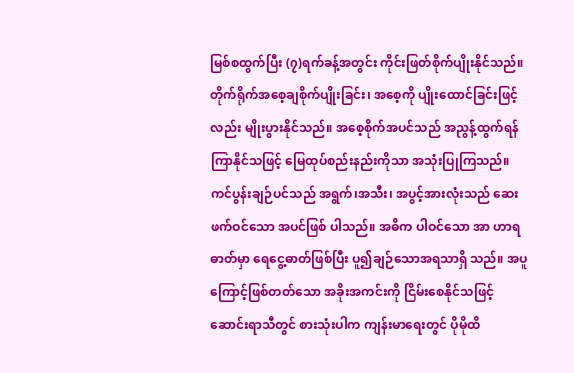မြစ်စထွက်ပြီး (၇)ရက်ခန့်အတွင်း ကိုင်းဖြတ်စိုက်ပျိုးနိုင်သည်။ တိုက်ရိုက်အစေ့ချစိုက်ပျိုးခြင်း၊ အစေ့ကို ပျိုးထောင်ခြင်းဖြင့်လည်း မျိုးပွားနိုင်သည်။ အစေ့စိုက်အပင်သည် အညွန့်ထွက်ရန်ကြာနိုင်သဖြင့် မြေထုပ်စည်းနည်းကိုသာ အသုံးပြုကြသည်။
ကင်ပွန်းချဉ်ပင်သည် အရွက်၊အသီး၊ အပွင့်အားလုံးသည် ဆေးဖက်ဝင်သော အပင်ဖြစ် ပါသည်။ အဓိက ပါဝင်သော အာ ဟာရဓာတ်မှာ ရေငွေ့ဓာတ်ဖြစ်ပြီး ပူ၍ချဉ်သောအရသာရှိ သည်။ အပူကြောင့်ဖြစ်တတ်သော အခိုးအကင်းကို ငြိမ်းစေနိုင်သဖြင့် ဆောင်းရာသီတွင် စားသုံးပါက ကျန်းမာရေးတွင် ပိုမိုထိ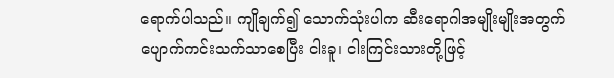ရောက်ပါသည်။ ကျိုချက်၍ သောက်သုံးပါက ဆီးရောဂါအမျိုးမျိုးအတွက် ပျောက်ကင်းသက်သာစေပြီး ငါးခူ၊ ငါးကြင်းသားတို့ဖြင့်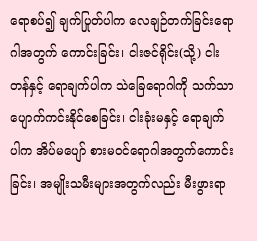ရောစပ်၍ ချက်ပြုတ်ပါက လေချဉ်တက်ခြင်းရောဂါအတွက် ကောင်းခြင်း၊ ငါးဇင်ရိုင်း(သို့) ငါးတန်နှင့် ရောချက်ပါက သဲခြေရောဂါကို သက်သာပျောက်ကင်းနိုင်စေခြင်း၊ ငါးခုံးမနှင့် ရောချက်ပါက အိပ်မပျော် စားမဝင်ရောဂါအတွက်ကောင်းခြင်း၊ အမျိုးသမီးများအတွက်လည်း မီးဖွားရာ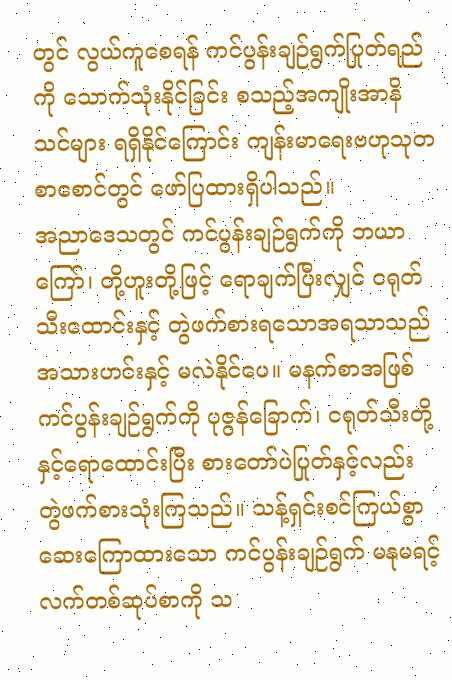တွင် လွယ်ကူစေရန် ကင်ပွန်းချဉ်ရွက်ပြုတ်ရည်ကို သောက်သုံးနိုင်ခြင်း စသည့်အကျိုးအာနိသင်များ ရရှိနိုင်ကြောင်း ကျန်းမာရေးဗဟုသုတစာစောင်တွင် ဖော်ပြထားရှိပါသည်။
အညာဒေသတွင် ကင်ပွန်းချဉ်ရွက်ကို ဘယာကြော်၊ တို့ဟူးတို့ဖြင့် ရောချက်ပြီးလျှင် ငရုတ်သီးထောင်းနှင့် တွဲဖက်စားရသောအရသာသည် အသားဟင်းနှင့် မလဲနိုင်ပေ။ မနက်စာအဖြစ် ကင်ပွန်းချဉ်ရွက်ကို ပုဇွန်ခြောက်၊ ငရုတ်သီးတို့နှင့်ရောထောင်းပြီး စားတော်ပဲပြုတ်နှင့်လည်း တွဲဖက်စားသုံးကြသည်။ သန့်ရှင်းစင်ကြယ်စွာ ဆေးကြောထားသော ကင်ပွန်းချဉ်ရွက် မနုမရင့် လက်တစ်ဆုပ်စာကို သ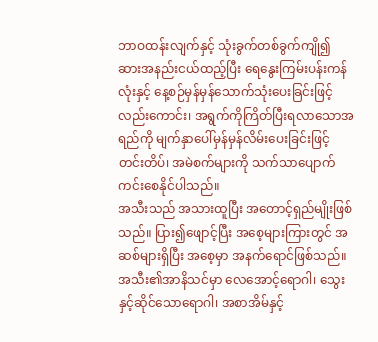ဘာဝထန်းလျက်နှင့် သုံးခွက်တစ်ခွက်ကျို၍ ဆားအနည်းငယ်ထည့်ပြီး ရေနွေးကြမ်းပန်းကန်လုံးနှင့် နေ့စဉ်မှန်မှန်သောက်သုံးပေးခြင်းဖြင့် လည်းကောင်း၊ အရွက်ကိုကြိတ်ပြီးရလာသောအရည်ကို မျက်နှာပေါ်မှန်မှန်လိမ်းပေးခြင်းဖြင့် တင်းတိပ်၊ အမဲစက်များကို သက်သာပျောက်ကင်းစေနိုင်ပါသည်။
အသီးသည် အသားထူပြီး အတောင့်ရှည်မျိုးဖြစ်သည်။ ပြား၍ဖျောင့်ပြီး အစေ့များကြားတွင် အဆစ်များရှိပြီး အစေ့မှာ အနက်ရောင်ဖြစ်သည်။ အသီး၏အာနိသင်မှာ လေအောင့်ရောဂါ၊ သွေးနှင့်ဆိုင်သောရောဂါ၊ အစာအိမ်နှင့်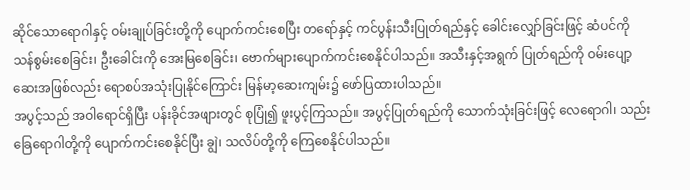ဆိုင်သောရောဂါနှင့် ဝမ်းချုပ်ခြင်းတို့ကို ပျောက်ကင်းစေပြီး တရော်နှင့် ကင်ပွန်းသီးပြုတ်ရည်နှင့် ခေါင်းလျှော်ခြင်းဖြင့် ဆံပင်ကို သန်စွမ်းစေခြင်း၊ ဦးခေါင်းကို အေးမြစေခြင်း၊ ဗောက်များပျောက်ကင်းစေနိုင်ပါသည်။ အသီးနှင့်အရွက် ပြုတ်ရည်ကို ဝမ်းပျော့ဆေးအဖြစ်လည်း ရောစပ်အသုံးပြုနိုင်ကြောင်း မြန်မာ့ဆေးကျမ်း၌ ဖော်ပြထားပါသည်။
အပွင့်သည် အဝါရောင်ရှိပြီး ပန်းခိုင်အဖျားတွင် စုပြုံ၍ ဖူးပွင့်ကြသည်။ အပွင့်ပြုတ်ရည်ကို သောက်သုံးခြင်းဖြင့် လေရောဂါ၊ သည်းခြေရောဂါတို့ကို ပျောက်ကင်းစေနိုင်ပြီး ချွဲ၊ သလိပ်တို့ကို ကြေစေနိုင်ပါသည်။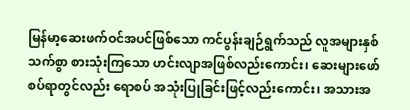မြန်မာ့ဆေးဖက်ဝင်အပင်ဖြစ်သော ကင်ပွန်းချဉ်ရွက်သည် လူအများနှစ်သက်စွာ စားသုံးကြသော ဟင်းလျာအဖြစ်လည်းကောင်း၊ ဆေးများဖော်စပ်ရာတွင်လည်း ရောစပ် အသုံးပြုခြင်းဖြင့်လည်းကောင်း၊ အသားအ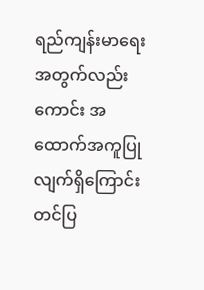ရည်ကျန်းမာရေးအတွက်လည်းကောင်း အထောက်အကူပြုလျက်ရှိကြောင်း တင်ပြ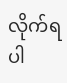လိုက်ရပါ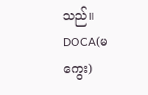သည်။
DOCA(မကွေး)